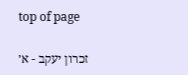top of page

זכרון יעקב - א׳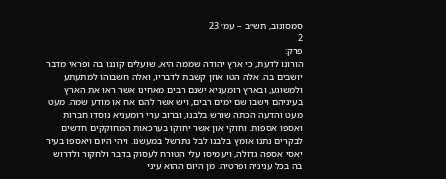סמסונוב, תש״ב – עמ׳ 23
2
פרק:
הורונו לדעת, כי ארץ יהודה שממה היא, שועלים קוננו בה ופראי מדבר יושבים בה. אלה הטו אוזן קשבת לדבריו, ואלה חשבוהו למתעתע ולמשוגע, ובארץ רומעניא ישנם רבים מאחינו אשר ראו את הארץ בעיניהם וישבו שם ימים רבים, ויש אשר להם אח או מודע שמה. מעט מעט והדעה הכתה שורש בלבנו, וברוב ערי רומעניא נוסדו חברות ואספו אספות. וחוקי און אשר יחוקו בערכאות המחוקקים חדשים לבקרים נתנו אומץ בלבנו לבל נתרשל במעשנו. ויהי היום ויאספו בעיר יאסי אספה גדולה, ויעמיסו עלי הטורח לעסוק בדבר ולחקור ולדרוש בה בכל עניניה ופרטיה. מן היום ההוא עיני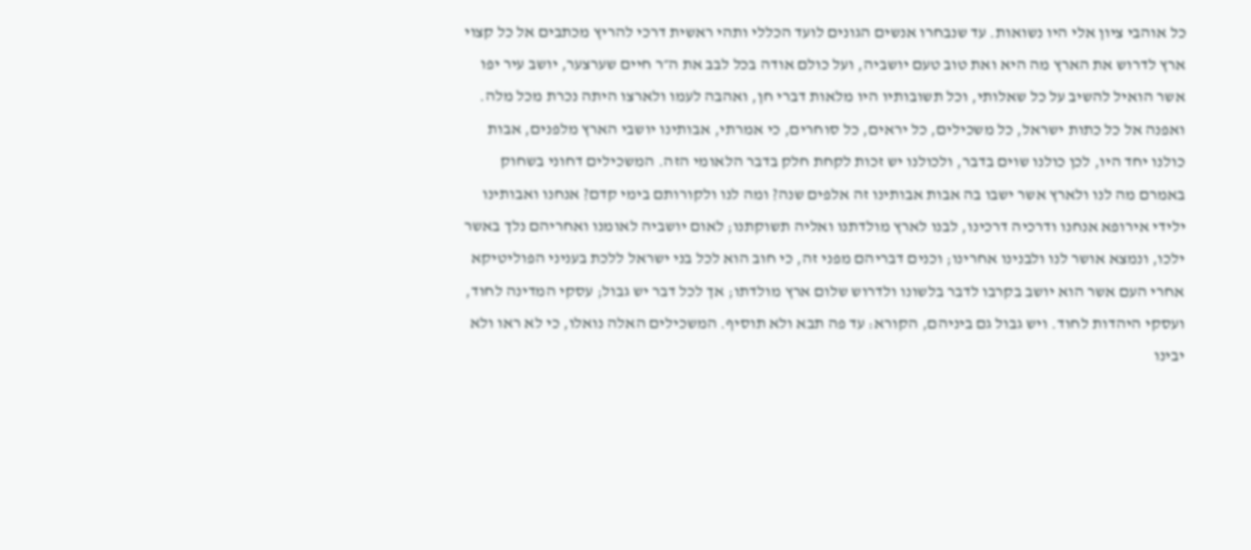כל אוהבי ציון אלי היו נשואות. עד שנבחרו אנשים הגונים לועד הכללי ותהי ראשית דרכי להריץ מכתבים אל כל קצוי ארץ לדרוש את הארץ מה היא ואת טוב טעם יושביה, ועל כולם אודה בכל לבב את ה״ר חיים שערצער, יושב עיר יפו אשר הואיל להשיב על כל שאלותי, וכל תשובותיו היו מלאות דברי חן, ואהבה לעמו ולארצו היתה נכרת מכל מלה. ואפנה אל כל כתות ישראל, כל משכילים, כל יראים, כל סוחרים, כי אמרתי, אבותינו יושבי הארץ מלפנים, אבות כולנו יחד היו, לכן כולנו שוים בדבר, ולכולנו יש זכות לקחת חלק בדבר הלאומי הזה. המשכילים דחוני בשחוק באמרם מה לנו ולארץ אשר ישבו בה אבות אבותינו זה אלפים שנה? ומה לנו ולקורותם בימי קדם? אנחנו ואבותינו ילידי אירופא אנחנו ודרכיה דרכינו, לבנו לארץ מולדתנו ואליה תשוקתנו; לאום יושביה לאומנו ואחריהם נלך באשר ילכו, ונמצא אושר לנו ולבנינו אחרינו; וכנים דבריהם מפני זה, כי חוב הוא לכל בני ישראל ללכת בעניני הפוליטיקא אחרי העם אשר הוא יושב בקרבו לדבר בלשונו ולדרוש שלום ארץ מולדתו; אך לכל דבר יש גבול; עסקי המדינה לחוד, ועסקי היהדות לחוד. ויש גבול גם ביניהם, הקורא: עד פה תבא ולא תוסיף. המשכילים האלה נואלו, כי לא ראו ולא יבינו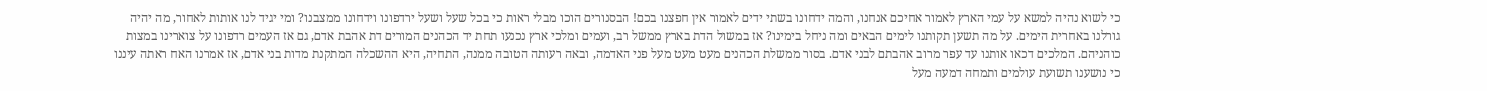כי לשוא נהיה למשא על עמי הארץ לאמור אחיכם אנחנו, והמה ידחונו בשתי ידים לאמור אין חפצנו בכם! הבסנורים הוכו מבלי ראות כי בכל שעל ושעל ירדפונו וידחונו ממצבנו? ומי יגיד לנו אותות לאחור, מה יהיה גורלנו באחרית הימים. על מה תשען תקותנו לימים הבאים ומה ניחל בימינו? אז במשול הדת בארץ ממשל רב, ועמים ומלכי ארץ נכנעו תחת יד הכהנים המורים דת אהבת אדם, גם אז העמים רדפונו על צוארינו במצות כוהניהם. המלכים דכאו אותנו עד עפר מרוב אהבתם לבני אדם. בסור ממשלת הכהנים מעט מעט מעל פני האדמה, ובאה רעותה הטובה ממנה, התחיה, היא ההשכלה המתקנת מדות בני אדם, אז אמרנו האח ראתה עיננו כי נושענו תשועת עולמים ותמחה דמעה מעל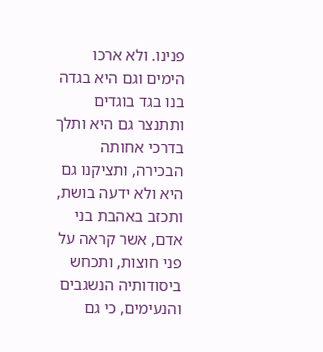פנינו. ולא ארכו הימים וגם היא בגדה בנו בגד בוגדים ותתנצר גם היא ותלך בדרכי אחותה הבכירה, ותציקנו גם היא ולא ידעה בושת, ותכזב באהבת בני אדם, אשר קראה על פני חוצות, ותכחש ביסודותיה הנשגבים והנעימים, כי גם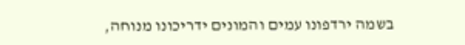בשמה ירדפונו עמים והמונים ידריכונו מנוחה,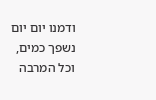ודמנו יום יום נשפך כמים, וכל המרבה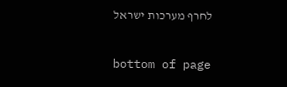לחרף מערכות ישראל

bottom of page